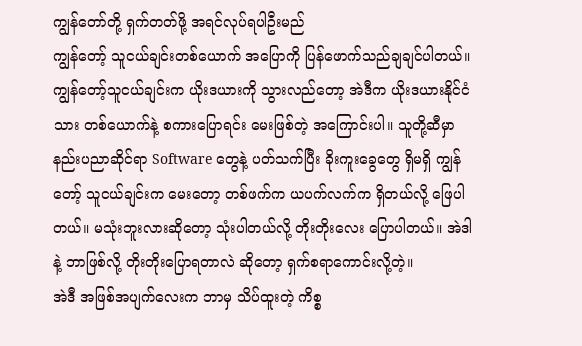ကျွန်တော်တို့ ရှက်တတ်ဖို့ အရင်လုပ်ရပါဦးမည်
ကျွန်တော့် သူငယ်ချင်းတစ်ယောက် အပြောကို ပြန်ဖောက်သည်ချချင်ပါတယ်။ ကျွန်တော့်သူငယ်ချင်းက ယိုးဒယားကို သွားလည်တော့ အဲဒီက ယိုးဒယားနိုင်ငံသား တစ်ယောက်နဲ့ စကားပြောရင်း မေးဖြစ်တဲ့ အကြောင်းပါ။ သူတို့ဆီမှာ နည်းပညာဆိုင်ရာ Software တွေနဲ့ ပတ်သက်ပြီး ခိုးကူးခွေတွေ ရှိမရှိ ကျွန်တော့် သူငယ်ချင်းက မေးတော့ တစ်ဖက်က ယပက်လက်က ရှိတယ်လို့ ဖြေပါတယ်။ မသုံးဘူးလားဆိုတော့ သုံးပါတယ်လို့ တိုးတိုးလေး ပြောပါတယ်။ အဲဒါနဲ့ ဘာဖြစ်လို့ တိုးတိုးပြောရတာလဲ ဆိုတော့ ရှက်စရာကောင်းလို့တဲ့။
အဲဒီ အဖြစ်အပျက်လေးက ဘာမှ သိပ်ထူးတဲ့ ကိစ္စ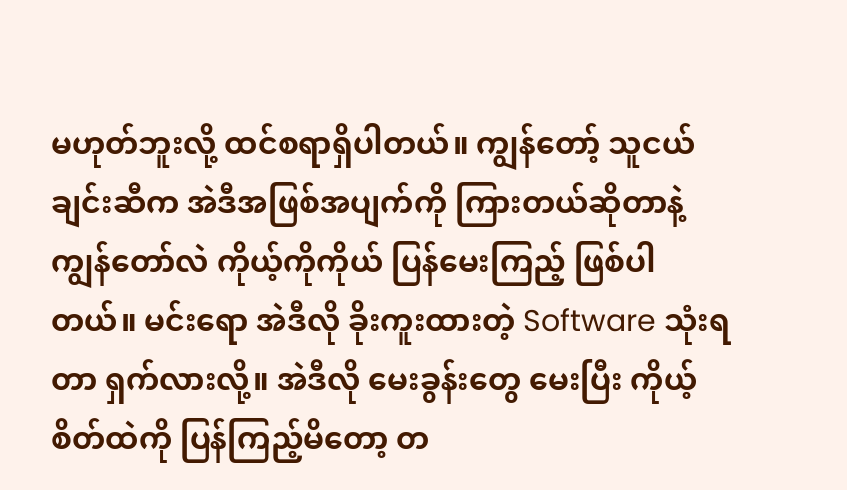မဟုတ်ဘူးလို့ ထင်စရာရှိပါတယ်။ ကျွန်တော့် သူငယ်ချင်းဆီက အဲဒီအဖြစ်အပျက်ကို ကြားတယ်ဆိုတာနဲ့ ကျွန်တော်လဲ ကိုယ့်ကိုကိုယ် ပြန်မေးကြည့် ဖြစ်ပါတယ်။ မင်းရော အဲဒီလို ခိုးကူးထားတဲ့ Software သုံးရတာ ရှက်လားလို့။ အဲဒီလို မေးခွန်းတွေ မေးပြီး ကိုယ့်စိတ်ထဲကို ပြန်ကြည့်မိတော့ တ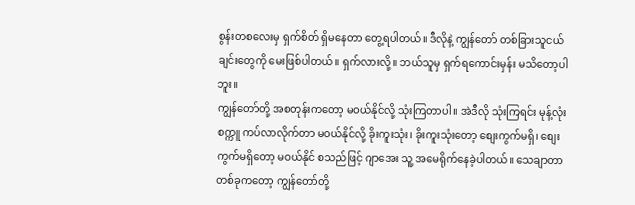စွန်းတစလေးမှ ရှက်စိတ် ရှိမနေတာ တွေ့ရပါတယ်။ ဒီလိုနဲ့ ကျွန်တော် တစ်ခြားသူငယ်ချင်းတွေကို မေးဖြစ်ပါတယ်။ ရှက်လားလို့။ ဘယ်သူမှ ရှက်ရကောင်းမှန်း မသိတော့ပါဘူး။
ကျွန်တော်တို့ အစတုန်းကတော့ မဝယ်နိုင်လို့ သုံးကြတာပါ။ အဲဒီလို သုံးကြရင်း မုန့်လုံးစက္ကူ ကပ်လာလိုက်တာ မဝယ်နိုင်လို့ ခိုးကူးသုံး၊ ခိုးကူးသုံးတော့ စျေးကွက်မရှိ၊ စျေးကွက်မရှိတော့ မဝယ်နိုင် စသည်ဖြင့် ဂျာအေး သူ့ အမေရိုက်နေခဲ့ပါတယ်။ သေချာတာ တစ်ခုကတော့ ကျွန်တော်တို့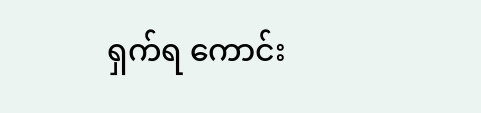ရှက်ရ ကောင်း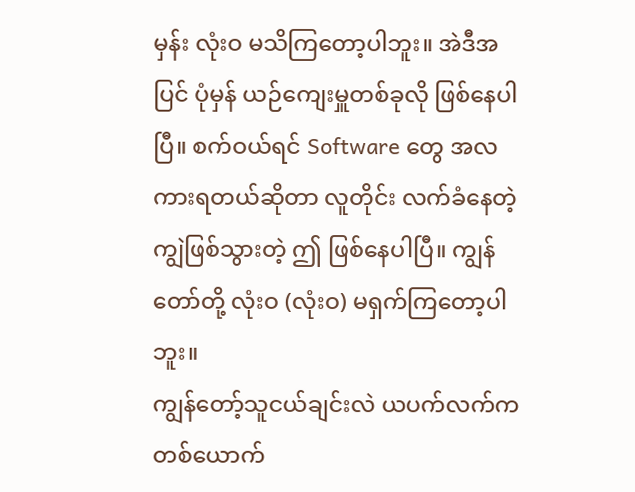မှန်း လုံးဝ မသိကြတော့ပါဘူး။ အဲဒီအပြင် ပုံမှန် ယဉ်ကျေးမှူတစ်ခုလို ဖြစ်နေပါပြီ။ စက်ဝယ်ရင် Software တွေ အလကားရတယ်ဆိုတာ လူတိုင်း လက်ခံနေတဲ့ ကျွဲဖြစ်သွားတဲ့ ဤ ဖြစ်နေပါပြီ။ ကျွန်တော်တို့ လုံးဝ (လုံးဝ) မရှက်ကြတော့ပါဘူး။
ကျွန်တော့်သူငယ်ချင်းလဲ ယပက်လက်က တစ်ယောက်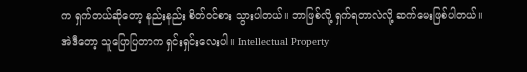က ရှက်တယ်ဆိုတော့ နည်းနည်း စိတ်ဝင်စား သွားပါတယ်။ ဘာဖြစ်လို့ ရှက်ရတာလဲလို့ ဆက်မေးဖြစ်ပါတယ်။ အဲဒီတော့ သူပြောပြတာက ရှင်းရှင်းလေးပါ။ Intellectual Property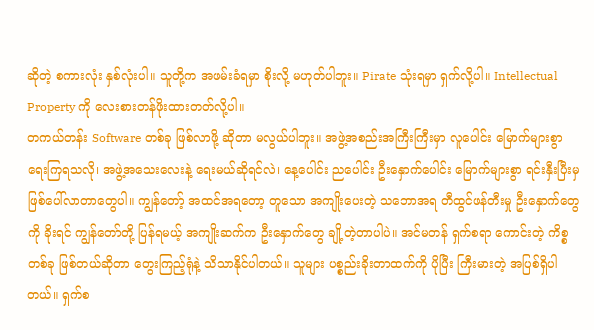ဆိုတဲ့ စကားလုံး နှစ်လုံးပါ။ သူတို့က အဖမ်းခံရမှာ စိုးလို့ မဟုတ်ပါဘူး။ Pirate သုံးရမှာ ရှက်လို့ပါ။ Intellectual Property ကို လေးစားတန်ဖိုးထားတတ်လို့ပါ။
တကယ်တန်း Software တစ်ခု ဖြစ်လာဖို့ ဆိုတာ မလွယ်ပါဘူး။ အဖွဲ့အစည်းအကြီးကြီးမှာ လူပေါင်း မြောက်များစွာ ရေးကြရသလို၊ အဖွဲ့အသေးလေးနဲ့ ရေးမယ်ဆိုရင်လဲ၊ နေ့ပေါင်း ညပေါင်း ဦးနှောက်ပေါင်း မြောက်များစွာ ရင်းနှီးပြီးမှ ဖြစ်ပေါ်လာတာတွေပါ။ ကျွန်တော့် အထင်အရတော့ တူသော အကျိုးပေးတဲ့ သဘောအရ တီထွင်ဖန်တီးမှု ဦးနှောက်တွေကို ခိုးရင် ကျွန်တော်တို့ ပြန်ရမယ့် အကျိုးဆက်က ဦးနှောက်တွေ ချို့တဲ့တာပါပဲ။ အင်မတန် ရှက်စရာ ကောင်းတဲ့ ကိစ္စတစ်ခု ဖြစ်တယ်ဆိုတာ တွေးကြည့်ရုံနဲ့ သိသာနိုင်ပါတယ်။ သူများ ပစ္စည်းခိုးတာထက်ကို ပိုပြီး ကြီးမားတဲ့ အပြစ်ရှိပါတယ်။ ရှက်စ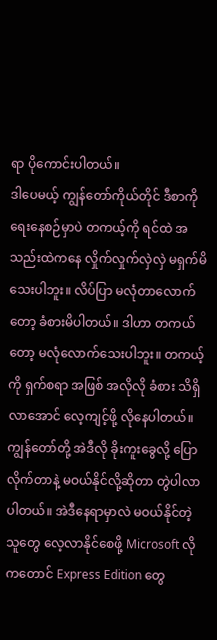ရာ ပိုကောင်းပါတယ်။
ဒါပေမယ့် ကျွန်တော်ကိုယ်တိုင် ဒီစာကိုရေးနေစဉ်မှာပဲ တကယ့်ကို ရင်ထဲ အသည်းထဲကနေ လှိုက်လှုက်လှဲလှဲ မရှက်မိသေးပါဘူး။ လိပ်ပြာ မလုံတာလောက်တော့ ခံစားမိပါတယ်။ ဒါဟာ တကယ်တော့ မလုံလောက်သေးပါဘူး။ တကယ့်ကို ရှက်စရာ အဖြစ် အလိုလို ခံစား သိရှိလာအောင် လေ့ကျင့်ဖို့ လိုနေပါတယ်။
ကျွန်တော်တို့ အဲဒီလို ခိုးကူးခွေလို့ ပြောလိုက်တာနဲ့ မဝယ်နိုင်လို့ဆိုတာ တွဲပါလာပါတယ်။ အဲဒီနေရာမှာလဲ မဝယ်နိုင်တဲ့ သူတွေ လေ့လာနိုင်စေဖို့ Microsoft လိုကတောင် Express Edition တွေ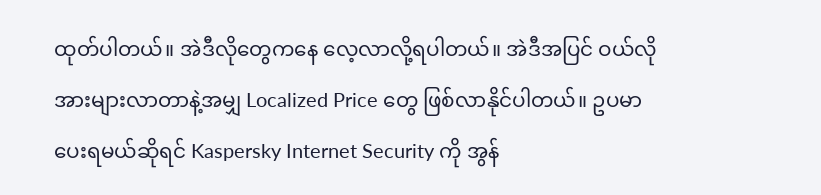ထုတ်ပါတယ်။ အဲဒီလိုတွေကနေ လေ့လာလို့ရပါတယ်။ အဲဒီအပြင် ဝယ်လိုအားများလာတာနဲ့အမျှ Localized Price တွေ ဖြစ်လာနိုင်ပါတယ်။ ဥပမာ ပေးရမယ်ဆိုရင် Kaspersky Internet Security ကို အွန်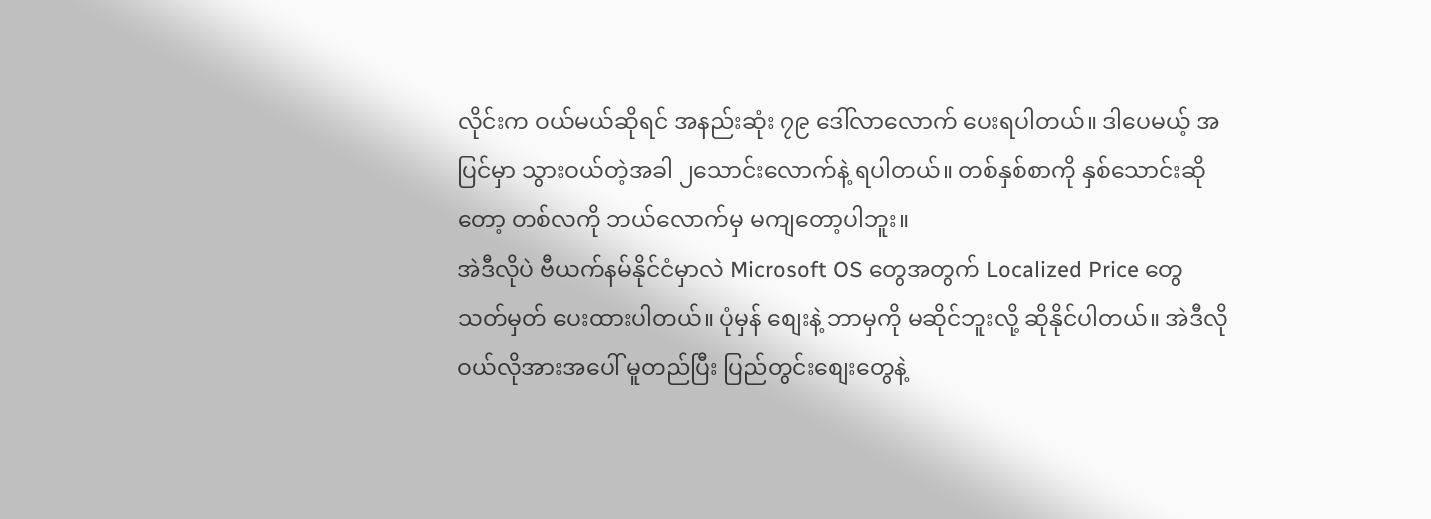လိုင်းက ဝယ်မယ်ဆိုရင် အနည်းဆုံး ၇၉ ဒေါ်လာလောက် ပေးရပါတယ်။ ဒါပေမယ့် အပြင်မှာ သွားဝယ်တဲ့အခါ ၂သောင်းလောက်နဲ့ ရပါတယ်။ တစ်နှစ်စာကို နှစ်သောင်းဆိုတော့ တစ်လကို ဘယ်လောက်မှ မကျတော့ပါဘူး။
အဲဒီလိုပဲ ဗီယက်နမ်နိုင်ငံမှာလဲ Microsoft OS တွေအတွက် Localized Price တွေ သတ်မှတ် ပေးထားပါတယ်။ ပုံမှန် စျေးနဲ့ ဘာမှကို မဆိုင်ဘူးလို့ ဆိုနိုင်ပါတယ်။ အဲဒီလို ဝယ်လိုအားအပေါ် မူတည်ပြီး ပြည်တွင်းစျေးတွေနဲ့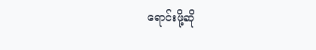ရောင်းဖို့ဆို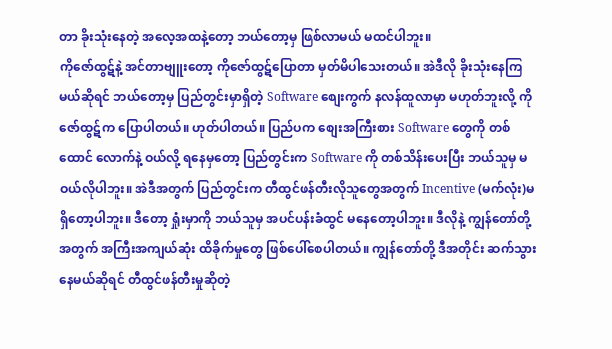တာ ခိုးသုံးနေတဲ့ အလေ့အထနဲ့တော့ ဘယ်တော့မှ ဖြစ်လာမယ် မထင်ပါဘူး။
ကိုဇော်ထွဋ်နဲ့ အင်တာဗျူးတော့ ကိုဇော်ထွဋ်ပြောတာ မှတ်မိပါသေးတယ်။ အဲဒီလို ခိုးသုံးနေကြမယ်ဆိုရင် ဘယ်တော့မှ ပြည်တွင်းမှာရှိတဲ့ Software စျေးကွက် နလန်ထူလာမှာ မဟုတ်ဘူးလို့ ကိုဇော်ထွဋ်က ပြောပါတယ်။ ဟုတ်ပါတယ်။ ပြည်ပက စျေးအကြီးစား Software တွေကို တစ်ထောင် လောက်နဲ့ ဝယ်လို့ ရနေမှတော့ ပြည်တွင်းက Software ကို တစ်သိန်းပေးပြီး ဘယ်သူမှ မဝယ်လိုပါဘူး။ အဲဒီအတွက် ပြည်တွင်းက တီထွင်ဖန်တီးလိုသူတွေအတွက် Incentive (မက်လုံး)မရှိတော့ပါဘူး။ ဒီတော့ ရှုံးမှာကို ဘယ်သူမှ အပင်ပန်းခံထွင် မနေတော့ပါဘူး။ ဒီလိုနဲ့ ကျွန်တော်တို့အတွက် အကြီးအကျယ်ဆုံး ထိခိုက်မှုတွေ ဖြစ်ပေါ်စေပါတယ်။ ကျွန်တော်တို့ ဒီအတိုင်း ဆက်သွားနေမယ်ဆိုရင် တီထွင်ဖန်တီးမှုဆိုတဲ့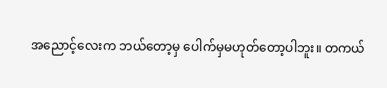အညောင့်လေးက ဘယ်တော့မှ ပေါက်မှမဟုတ်တော့ပါဘူး။ တကယ်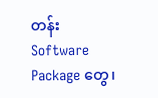တန်း Software Package တွေ၊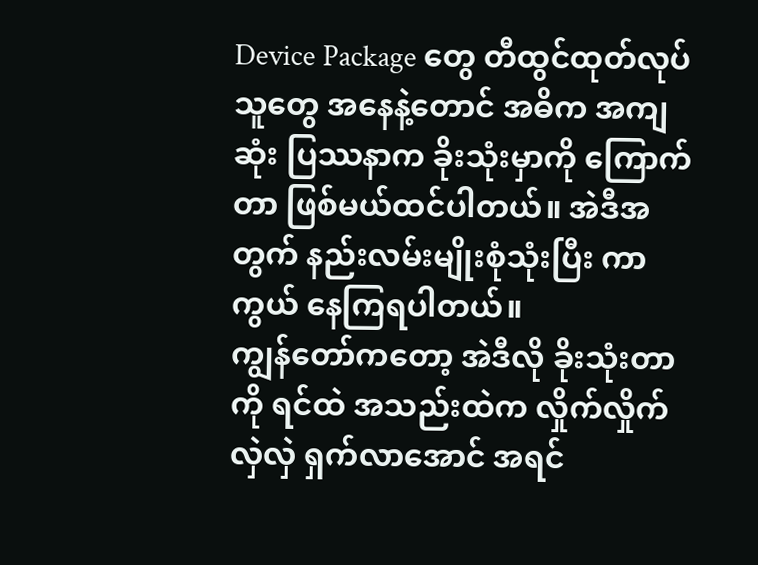Device Package တွေ တီထွင်ထုတ်လုပ်သူတွေ အနေနဲ့တောင် အဓိက အကျဆုံး ပြဿနာက ခိုးသုံးမှာကို ကြောက်တာ ဖြစ်မယ်ထင်ပါတယ်။ အဲဒီအတွက် နည်းလမ်းမျိုးစုံသုံးပြီး ကာကွယ် နေကြရပါတယ်။
ကျွန်တော်ကတော့ အဲဒီလို ခိုးသုံးတာကို ရင်ထဲ အသည်းထဲက လှိုက်လှိုက်လှဲလှဲ ရှက်လာအောင် အရင်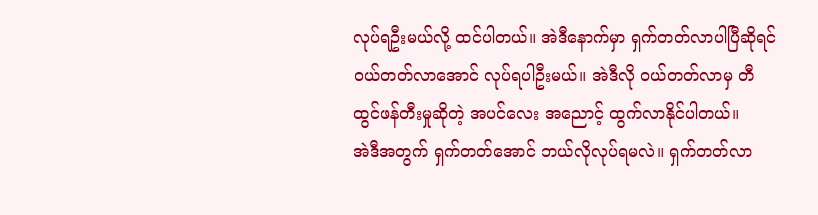လုပ်ရဦးမယ်လို့ ထင်ပါတယ်။ အဲဒီနောက်မှာ ရှက်တတ်လာပါပြီဆိုရင် ဝယ်တတ်လာအောင် လုပ်ရပါဦးမယ်။ အဲဒီလို ဝယ်တတ်လာမှ တီထွင်ဖန်တီးမှုဆိုတဲ့ အပင်လေး အညောင့် ထွက်လာနိုင်ပါတယ်။
အဲဒီအတွက် ရှက်တတ်အောင် ဘယ်လိုလုပ်ရမလဲ။ ရှက်တတ်လာ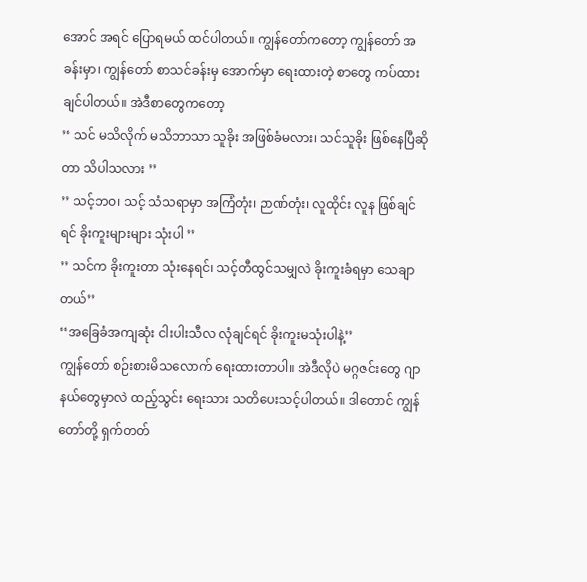အောင် အရင် ပြောရမယ် ထင်ပါတယ်။ ကျွန်တော်ကတော့ ကျွန်တော် အခန်းမှာ၊ ကျွန်တော် စာသင်ခန်းမှ အောက်မှာ ရေးထားတဲ့ စာတွေ ကပ်ထားချင်ပါတယ်။ အဲဒီစာတွေကတော့
’‘ သင် မသိလိုက် မသိဘာသာ သူခိုး အဖြစ်ခံမလား၊ သင်သူခိုး ဖြစ်နေပြီဆိုတာ သိပါသလား ’’
’’ သင့်ဘဝ၊ သင့် သံသရာမှာ အကြံတုံး၊ ဉာဏ်တုံး၊ လူထိုင်း လူန ဖြစ်ချင်ရင် ခိုးကူးများများ သုံးပါ ’’
’’ သင်က ခိုးကူးတာ သုံးနေရင်၊ သင့်တီထွင်သမျှလဲ ခိုးကူးခံရမှာ သေချာတယ်’’
‘‘အခြေခံအကျဆုံး ငါးပါးသီလ လုံချင်ရင် ခိုးကူးမသုံးပါနဲ့’’
ကျွန်တော် စဉ်းစားမိသလောက် ရေးထားတာပါ။ အဲဒီလိုပဲ မဂ္ဂဇင်းတွေ ဂျာနယ်တွေမှာလဲ ထည့်သွင်း ရေးသား သတိပေးသင့်ပါတယ်။ ဒါတောင် ကျွန်တော်တို့ ရှက်တတ်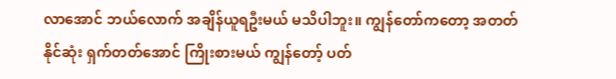လာအောင် ဘယ်လောက် အချိန်ယူရဦးမယ် မသိပါဘူး။ ကျွန်တော်ကတော့ အတတ်နိုင်ဆုံး ရှက်တတ်အောင် ကြိုးစားမယ် ကျွန်တော့် ပတ်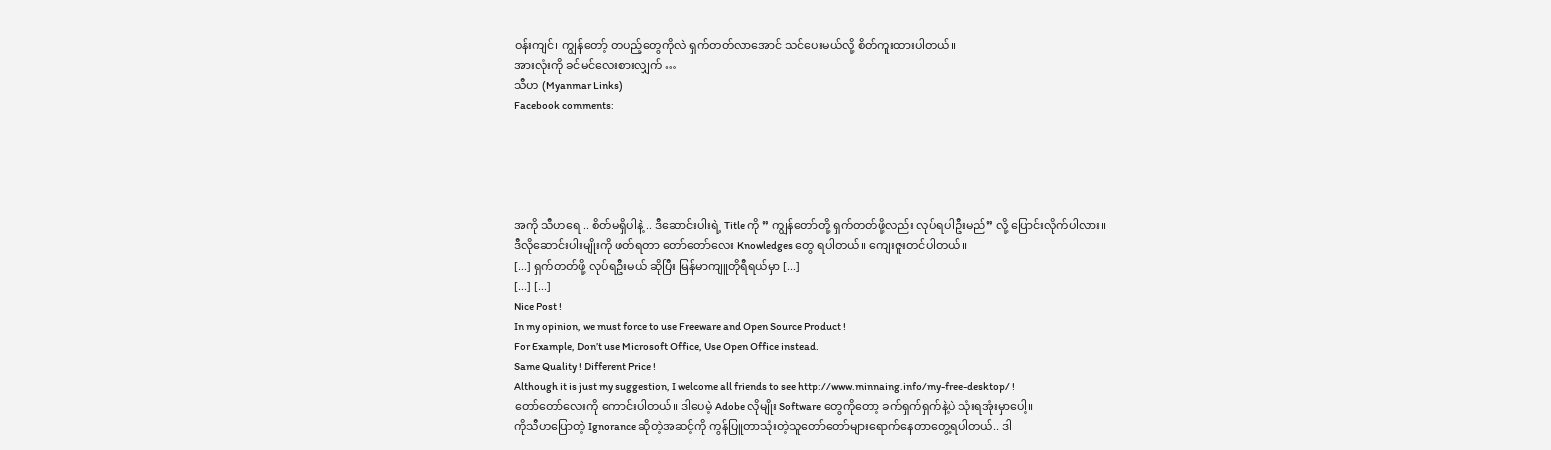ဝန်းကျင်၊ ကျွန်တော့် တပည့်တွေကိုလဲ ရှက်တတ်လာအောင် သင်ပေးမယ်လို့ စိတ်ကူးထားပါတယ်။
အားလုံးကို ခင်မင်လေးစားလျှက် …
သီဟ (Myanmar Links)
Facebook comments:





အကို သီဟရေ .. စိတ်မရှိပါနဲ့ .. ဒီဆောင်းပါးရဲ့ Title ကို ” ကျွန်တော်တို့ ရှက်တတ်ဖို့လည်း လုပ်ရပါဦးမည်” လို့ ပြောင်းလိုက်ပါလား။
ဒီလိုဆောင်းပါးမျိုးကို ဖတ်ရတာ တော်တော်လေး Knowledges တွေ ရပါတယ်။ ကျေးဇူးတင်ပါတယ်။
[...] ရှက်တတ်ဖို့ လုပ်ရဦးမယ် ဆိုပြီး မြန်မာကျူတိုရီရယ်မှာ [...]
[...] [...]
Nice Post !
In my opinion, we must force to use Freeware and Open Source Product !
For Example, Don’t use Microsoft Office, Use Open Office instead.
Same Quality ! Different Price !
Although it is just my suggestion, I welcome all friends to see http://www.minnaing.info/my-free-desktop/ !
တော်တော်လေးကို ကောင်းပါတယ်။ ဒါပေမဲ့ Adobe လိုမျိုး Software တွေကိုတော့ ခက်ရှက်ရှက်နဲ့ပဲ သုံးရအုံးမှာပေါ့။
ကိုသီဟပြောတဲ့ Ignorance ဆိုတဲ့အဆင့်ကို ကွန်ပြူတာသုံးတဲ့သူတော်တော်များရောက်နေတာတွေ့ရပါတယ်.. ဒါ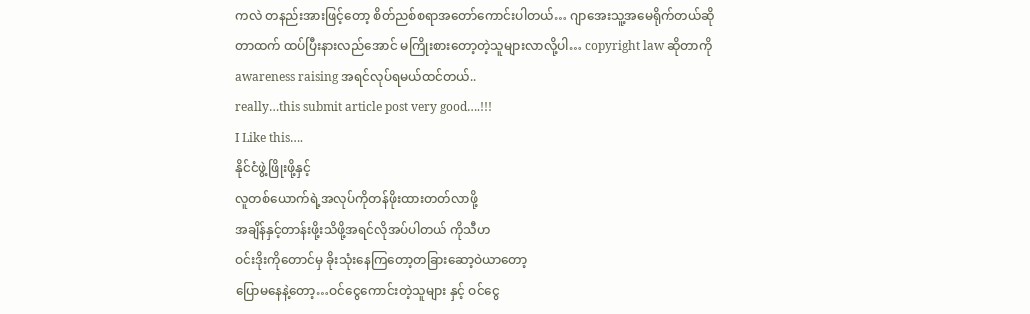ကလဲ တနည်းအားဖြင့်တော့ စိတ်ညစ်စရာအတော်ကောင်းပါတယ်… ဂျာအေးသူ့အမေရိုက်တယ်ဆိုတာထက် ထပ်ပြီးနားလည်အောင် မကြိုးစားတော့တဲ့သူများလာလို့ပါ… copyright law ဆိုတာကို awareness raising အရင်လုပ်ရမယ်ထင်တယ်..
really…this submit article post very good….!!!
I Like this….
နိုင်ငံဖွဲ့ဖြိုးဖို့နှင့်
လူတစ်ယောက်ရဲ့အလုပ်ကိုတန်ဖိုးထားတတ်လာဖို့
အချိန်နှင့်တာန်းဖို့းသိဖို့အရင်လိုအပ်ပါတယ် ကိုသီဟ
ဝင်းဒိုးကိုတောင်မှ ခိုးသုံးနေကြတော့တခြားဆော့ဝဲယာတော့
ပြောမနေနဲ့တော့…ဝင်ငွေကောင်းတဲ့သူများ နှင့် ဝင်ငွေ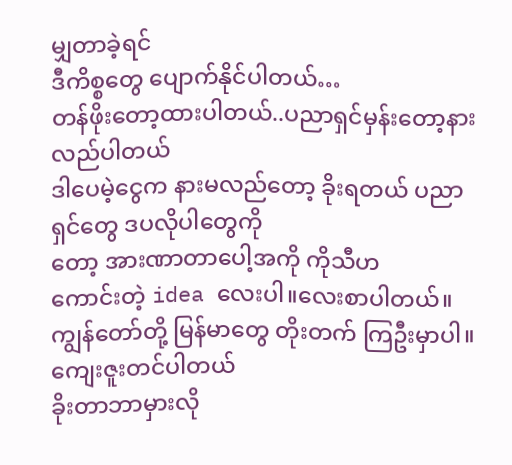မျှတာခဲ့ရင်
ဒီကိစ္စတွေ ပျောက်နိုင်ပါတယ်…
တန်ဖိုးတော့ထားပါတယ်..ပညာရှင်မှန်းတော့နားလည်ပါတယ်
ဒါပေမဲ့ငွေက နားမလည်တော့ ခိုးရတယ် ပညာရှင်တွေ ဒပလိုပါတွေကို
တော့ အားဏာတာပေါ့အကို ကိုသီဟ
ကောင်းတဲ့ idea လေးပါ။လေးစာပါတယ်။ကျွန်တော်တို့ မြန်မာတွေ တိုးတက် ကြဦးမှာပါ။
ကျေးဇူးတင်ပါတယ်
ခိုးတာဘာမှားလို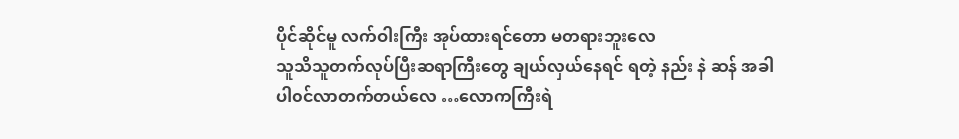ပိုင်ဆိုင်မူ လက်ဝါးကြီး အုပ်ထားရင်တော မတရားဘူးလေ
သူသိသူတက်လုပ်ပြီးဆရာကြီးတွေ ချယ်လှယ်နေရင် ရတဲ့ နည်း နဲ ဆန် အခါ
ပါ၀င်လာတက်တယ်လေ …လောကကြီးရဲ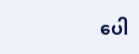ပေါ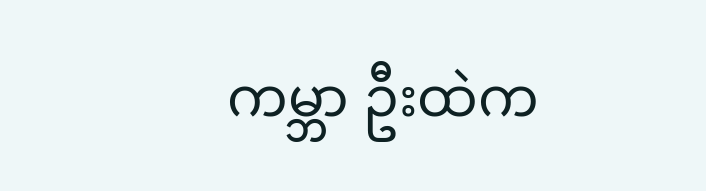ကမ္ဘာ ဦးထဲက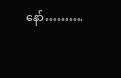နော်……….